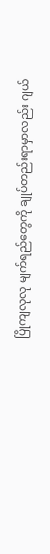ပြိုကျလုလု မျက်ရည်တွေကို ချုပ်တည်းရာမှာလည်း ဂျယ်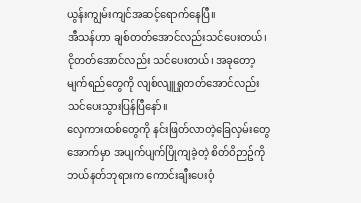ယွန်းကျွမ်းကျင်အဆင့်ရောက်နေပြီ။
အီသန်ဟာ ချစ်တတ်အောင်လည်းသင်ပေးတယ်၊ ငိုတတ်အောင်လည်း သင်ပေးတယ်၊ အခုတော့ မျက်ရည်တွေကို လျစ်လျူရှုတတ်အောင်လည်း သင်ပေးသွားပြန်ပြီနော်။
လှေကားထစ်တွေကို နင်းဖြတ်လာတဲ့ခြေလှမ်းတွေအောက်မှာ အပျက်ပျက်ပြိုကျခဲ့တဲ့ စိတ်ဝိဉာဥ်ကို ဘယ်နတ်ဘုရားက ကောင်းချီးပေးဝံ့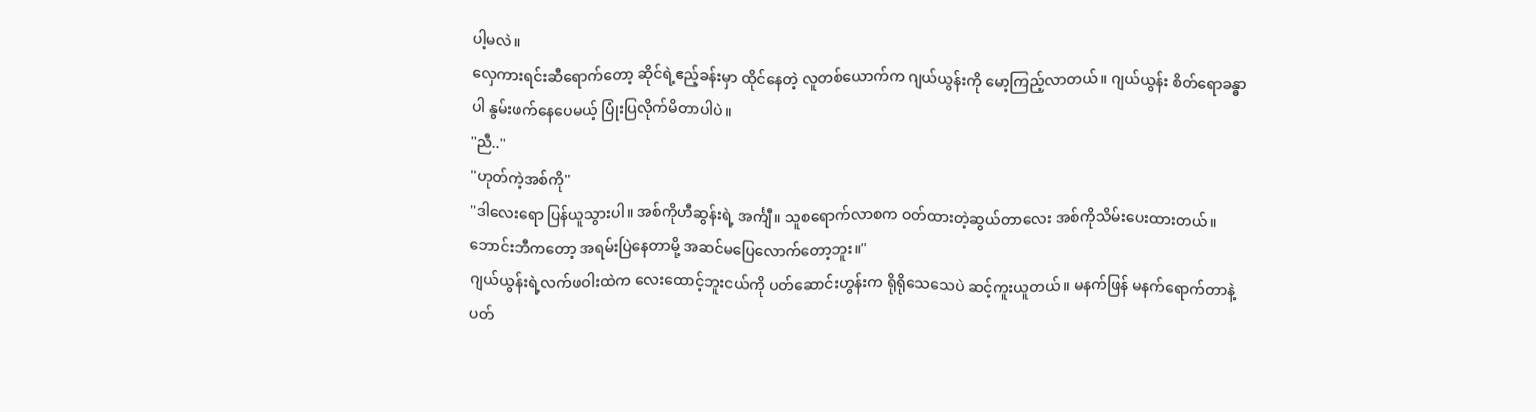ပါ့မလဲ။
လှေကားရင်းဆီရောက်တော့ ဆိုင်ရဲ့ဧည့်ခန်းမှာ ထိုင်နေတဲ့ လူတစ်ယောက်က ဂျယ်ယွန်းကို မော့ကြည့်လာတယ်။ ဂျယ်ယွန်း စိတ်ရောခန္ဓာပါ နွမ်းဖက်နေပေမယ့် ပြုံးပြလိုက်မိတာပါပဲ။
''ညီ..''
''ဟုတ်ကဲ့အစ်ကို''
''ဒါလေးရော ပြန်ယူသွားပါ။ အစ်ကိုဟီဆွန်းရဲ့ အင်္ကျီ။ သူစရောက်လာစက ဝတ်ထားတဲ့ဆွယ်တာလေး အစ်ကိုသိမ်းပေးထားတယ်။ ဘောင်းဘီကတော့ အရမ်းပြဲနေတာမို့ အဆင်မပြေလောက်တော့ဘူး။''
ဂျယ်ယွန်းရဲ့လက်ဖဝါးထဲက လေးထောင့်ဘူးငယ်ကို ပတ်ဆောင်းဟွန်းက ရိုရိုသေသေပဲ ဆင့်ကူးယူတယ်။ မနက်ဖြန် မနက်ရောက်တာနဲ့ ပတ်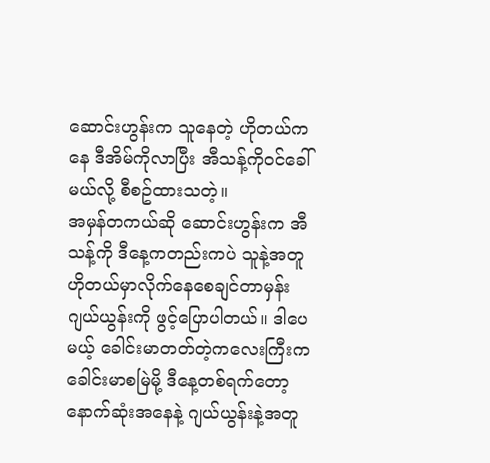ဆောင်းဟွန်းက သူနေတဲ့ ဟိုတယ်ကနေ ဒီအိမ်ကိုလာပြီး အီသန့်ကိုဝင်ခေါ်မယ်လို့ စီစဥ်ထားသတဲ့။
အမှန်တကယ်ဆို ဆောင်းဟွန်းက အီသန့်ကို ဒီနေ့ကတည်းကပဲ သူနဲ့အတူ ဟိုတယ်မှာလိုက်နေစေချင်တာမှန်း ဂျယ်ယွန်းကို ဖွင့်ပြောပါတယ်။ ဒါပေမယ့် ခေါင်းမာတတ်တဲ့ကလေးကြီးက ခေါင်းမာစမြဲမို့ ဒီနေ့တစ်ရက်တော့ နောက်ဆုံးအနေနဲ့ ဂျယ်ယွန်းနဲ့အတူ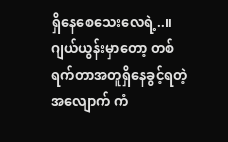ရှိနေစေသေးလေရဲ့..။
ဂျယ်ယွန်းမှာတော့ တစ်ရက်တာအတူရှိနေခွင့်ရတဲ့အလျောက် ကံ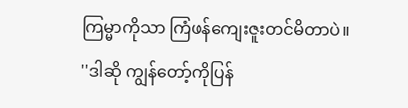ကြမ္မာကိုသာ ကြံဖန်ကျေးဇူးတင်မိတာပဲ။
''ဒါဆို ကျွန်တော့်ကိုပြန်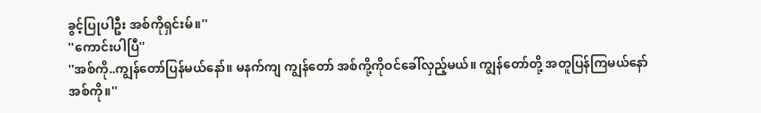ခွင့်ပြုပါဦး အစ်ကိုရှင်းမ်။''
''ကောင်းပါပြီ''
''အစ်ကို..ကျွန်တော်ပြန်မယ်နော်။ မနက်ကျ ကျွန်တော် အစ်ကို့ကိုဝင်ခေါ်လှည့်မယ်။ ကျွန်တော်တို့ အတူပြန်ကြမယ်နော် အစ်ကို။''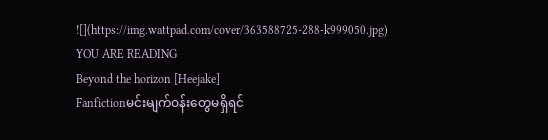![](https://img.wattpad.com/cover/363588725-288-k999050.jpg)
YOU ARE READING
Beyond the horizon [Heejake]
Fanfictionမင်းမျက်ဝန်းတွေမရှိရင်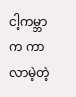ငါ့ကမ္ဘာက ကာလာမဲ့တဲ့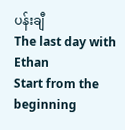ပန်းချီ
The last day with Ethan
Start from the beginning